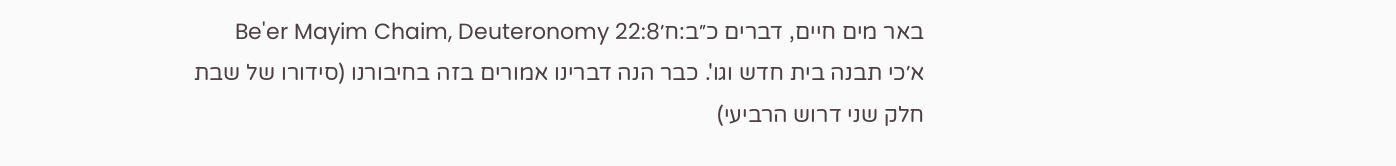באר מים חיים, דברים כ״ב:ח׳Be'er Mayim Chaim, Deuteronomy 22:8
א׳כי תבנה בית חדש וגו'. כבר הנה דברינו אמורים בזה בחיבורנו (סידורו של שבת חלק שני דרוש הרביעי)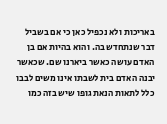באריכות ולא נכפיל כאן כי אם בשביל דבר שנתחדש בה. והוא בהיות אם בן האדם עושה כאשר ביארנו שם. שכאשר יבנה האדם בית לשבתו אינו משים לבבו כלל לתאות הנאת גופו שיש בזה כמו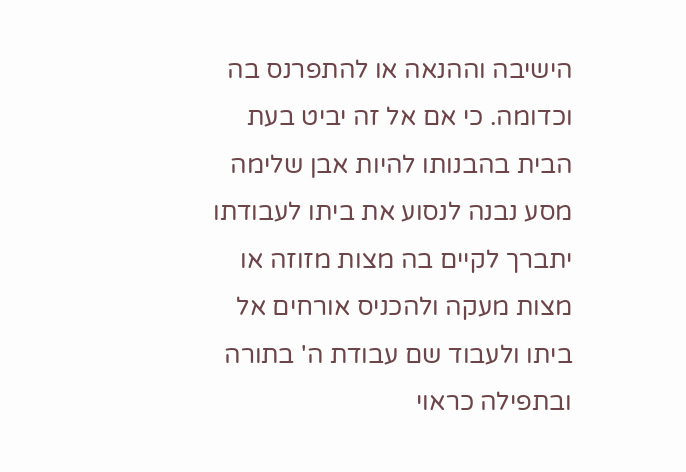הישיבה וההנאה או להתפרנס בה וכדומה. כי אם אל זה יביט בעת הבית בהבנותו להיות אבן שלימה מסע נבנה לנסוע את ביתו לעבודתו יתברך לקיים בה מצות מזוזה או מצות מעקה ולהכניס אורחים אל ביתו ולעבוד שם עבודת ה' בתורה ובתפילה כראוי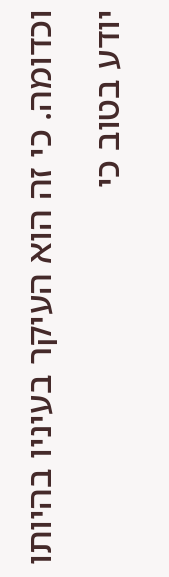וכדומה. כי זה הוא העיקר בעיניו בהיותו יודע בטוב כי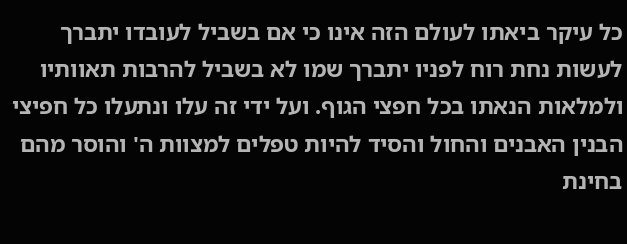כל עיקר ביאתו לעולם הזה אינו כי אם בשביל לעובדו יתברך לעשות נחת רוח לפניו יתברך שמו לא בשביל להרבות תאוותיו ולמלאות הנאתו בכל חפצי הגוף. ועל ידי זה עלו ונתעלו כל חפיצי הבנין האבנים והחול והסיד להיות טפלים למצוות ה' והוסר מהם בחינת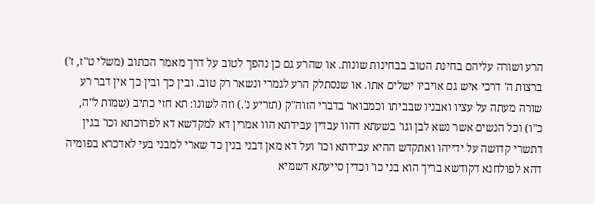הרע ושורה עליהם בחינת הטוב בבחינות שונות. או שהרע גם כן נהפך לטוב על דרך מאמר הכתוב (משלי ט"ז, ז') ברצות ה' דרכי איש גם אויביו ישלים אתו. או שנסתלק הרע לגמרי ונשאר רק טוב. ובין כך ובין כך אין דבר רע שורה מעתה על עציו ואבניו שבביתו וכמבואר בדברי הזוה"ק (תזריע נ'.) וזה לשונו: תא חזי כתיב (שמות ל"ה, כ"ו) וכל הנשים אשר נשא לבן וגו' בשעתא דהוו עבדין עבידתא הוו אמרין דא למקדשא דא לפרוכתא וכו' בגין דתשרי קדושה על ידייהו ואתקדש ההיא עבידתא וכו' ועל דא מאן דבני בנין כד שארי למבני בעי לאדכרא בפומיה דהא לפולחנא דקודשא בריך הוא בני כו' וכדין סייעתא דשמיא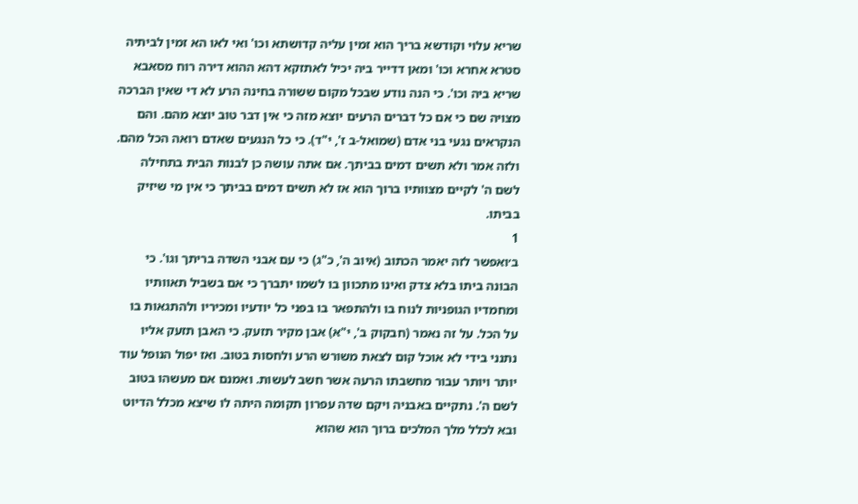שריא עלוי וקודשא בריך הוא זמין עליה קדושתא וכו' ואי לאו הא זמין לביתיה סטרא אחרא וכו' ומאן דדייר ביה יכיל לאתזקא דהא ההוא דירה רוח מסאבא שריא ביה וכו'. כי הנה נודע שבכל מקום ששורה בחינה הרע לא די שאין הברכה מצויה שם כי אם כל דברים הרעים יוצא מזה כי אין דבר טוב יוצא מהם. והם הנקראים נגעי בני אדם (שמואל-ב ז', י"ד). כי כל הנגעים שאדם רואה הכל מהם. ולזה אמר ולא תשים דמים בביתך. אם אתה עושה כן לבנות הבית בתחילה לשם ה' לקיים מצוותיו ברוך הוא אז לא תשים דמים בביתך כי אין מי שיזיק בביתו.
1
ב׳ואפשר לזה יאמר הכתוב (איוב ה', כ"ג) כי עם אבני השדה בריתך וגו'. כי הבונה ביתו בלא צדק ואינו מתכוון בו לשמו יתברך כי אם בשביל תאוותיו ומחמדיו הגופניות לנוח בו ולהתפאר בו בפני כל יודעיו ומכיריו ולהתגאות בו על הכל. על זה נאמר (חבקוק ב', י"א) אבן מקיר תזעק. כי האבן תזעק אליו נתנני בידי לא אוכל קום לצאת משורש הרע ולחסות בטוב. ואז יפול הנופל עוד יותר ויותר עבור מחשבתו הרעה אשר חשב לעשות. ואמנם אם מעשהו בטוב לשם ה'. נתקיים באבניה ויקם שדה עפרון תקומה היתה לו שיצא מכלל הדיוט ובא לכלל מלך המלכים ברוך הוא שהוא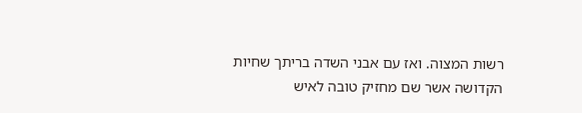רשות המצוה. ואז עם אבני השדה בריתך שחיות הקדושה אשר שם מחזיק טובה לאיש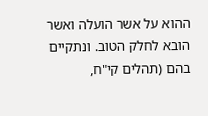ההוא על אשר הועלה ואשר הובא לחלק הטוב. ונתקיים בהם (תהלים קי"ח,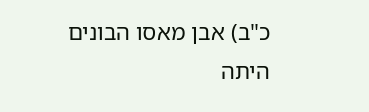כ"ב) אבן מאסו הבונים היתה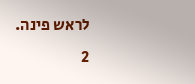לראש פינה.
2